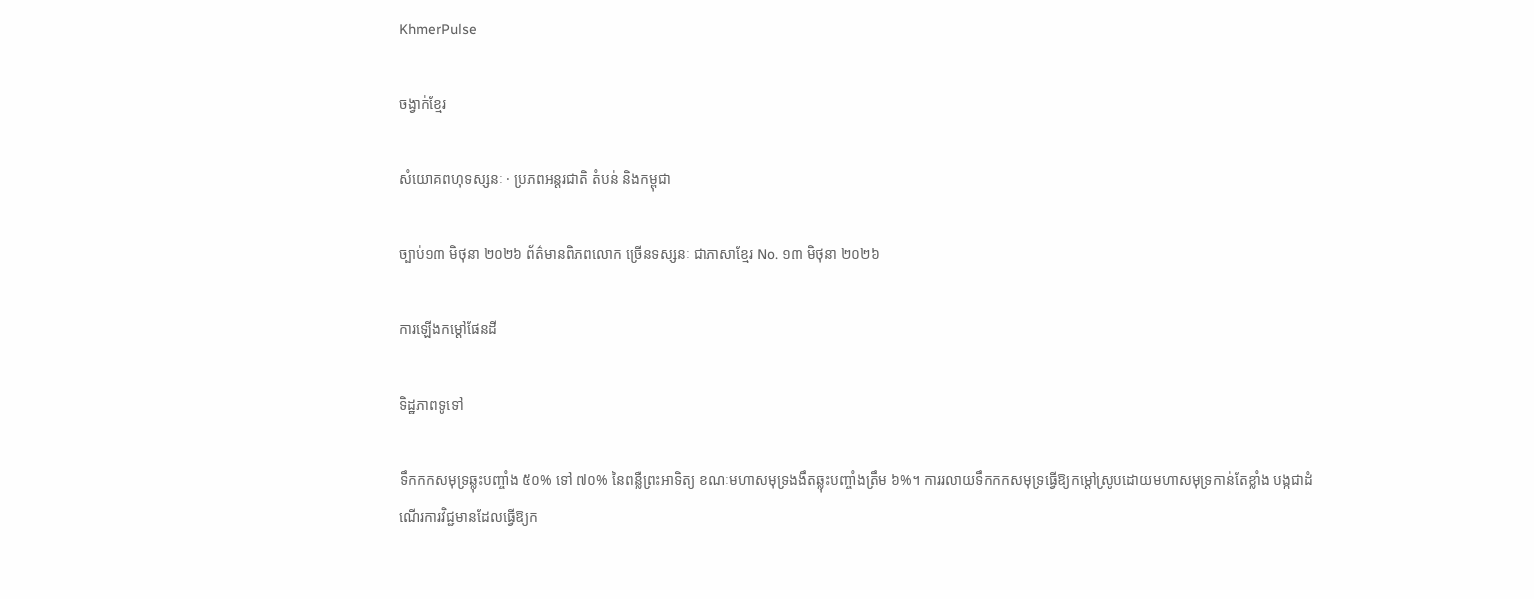KhmerPulse

ចង្វាក់ខ្មែរ

សំយោគពហុទស្សនៈ · ប្រភពអន្តរជាតិ តំបន់ និងកម្ពុជា

ច្បាប់១៣ មិថុនា ២០២៦ ព័ត៌មានពិភពលោក ច្រើនទស្សនៈ ជាភាសាខ្មែរ No. ១៣ មិថុនា ២០២៦

ការឡើងកម្តៅផែនដី

ទិដ្ឋភាពទូទៅ

ទឹកកកសមុទ្រឆ្លុះបញ្ចាំង ៥០% ទៅ ៧០% នៃពន្លឺព្រះអាទិត្យ ខណៈមហាសមុទ្រងងឹតឆ្លុះបញ្ចាំងត្រឹម ៦%។ ការរលាយទឹកកកសមុទ្រធ្វើឱ្យកម្តៅស្រូបដោយមហាសមុទ្រកាន់តែខ្លាំង បង្កជាដំណើរការវិជ្ជមានដែលធ្វើឱ្យក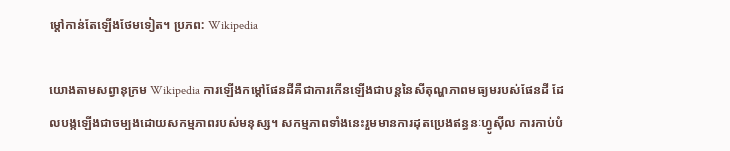ម្តៅកាន់តែឡើងថែមទៀត។ ប្រភព: Wikipedia

យោងតាមសព្វានុក្រម Wikipedia ការឡើងកម្តៅផែនដីគឺជាការកើនឡើងជាបន្តនៃសីតុណ្ហភាពមធ្យមរបស់ផែនដី ដែលបង្កឡើងជាចម្បងដោយសកម្មភាពរបស់មនុស្ស។ សកម្មភាពទាំងនេះរួមមានការដុតប្រេងឥន្ធនៈហ្វូស៊ីល ការកាប់បំ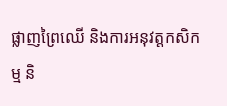ផ្លាញព្រៃឈើ និងការអនុវត្តកសិកម្ម និ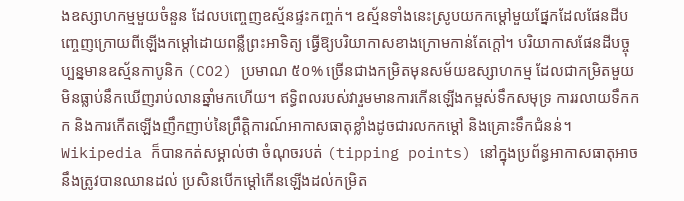ងឧស្សាហកម្មមួយចំនួន ដែលបញ្ចេញឧស្ម័នផ្ទះកញ្ចក់។ ឧស្ម័នទាំងនេះស្រូបយកកម្តៅមួយផ្នែកដែលផែនដីបញ្ចេញក្រោយពីឡើងកម្តៅដោយពន្លឺព្រះអាទិត្យ ធ្វើឱ្យបរិយាកាសខាងក្រោមកាន់តែក្តៅ។ បរិយាកាសផែនដីបច្ចុប្បន្នមានឧស្ម័នកាបូនិក (CO2) ប្រមាណ ៥០% ច្រើនជាងកម្រិតមុនសម័យឧស្សាហកម្ម ដែលជាកម្រិតមួយមិនធ្លាប់នឹកឃើញរាប់លានឆ្នាំមកហើយ។ ឥទ្ធិពលរបស់វារួមមានការកើនឡើងកម្ពស់ទឹកសមុទ្រ ការរលាយទឹកកក និងការកើតឡើងញឹកញាប់នៃព្រឹត្តិការណ៍អាកាសធាតុខ្លាំងដូចជារលកកម្តៅ និងគ្រោះទឹកជំនន់។ Wikipedia ក៏បានកត់សម្គាល់ថា ចំណុចរបត់ (tipping points) នៅក្នុងប្រព័ន្ធអាកាសធាតុអាចនឹងត្រូវបានឈានដល់ ប្រសិនបើកម្តៅកើនឡើងដល់កម្រិត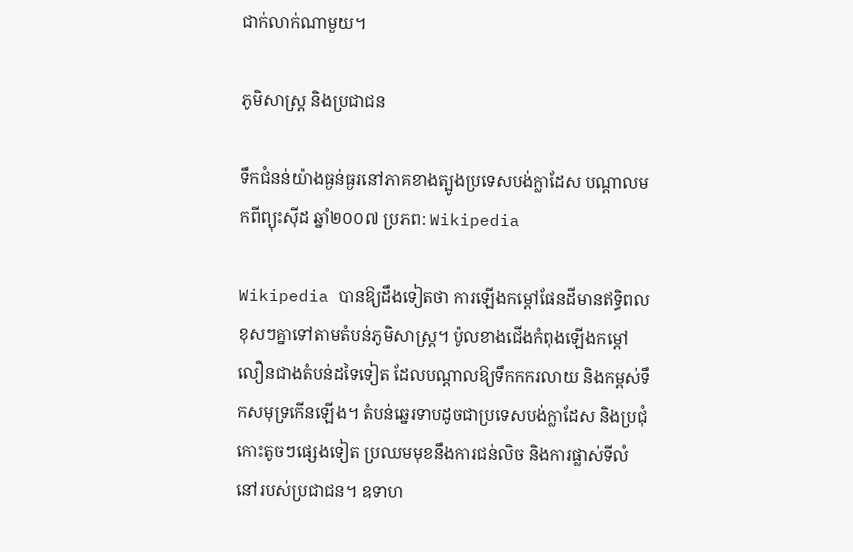ជាក់លាក់ណាមួយ។

ភូមិសាស្ត្រ និងប្រជាជន

ទឹកជំនន់យ៉ាងធ្ងន់ធ្ងរនៅភាគខាងត្បូងប្រទេសបង់ក្លាដែស បណ្តាលមកពីព្យុះស៊ីដ ឆ្នាំ២០០៧ ប្រភព: Wikipedia

Wikipedia បានឱ្យដឹងទៀតថា ការឡើងកម្តៅផែនដីមានឥទ្ធិពលខុសៗគ្នាទៅតាមតំបន់ភូមិសាស្ត្រ។ ប៉ូលខាងជើងកំពុងឡើងកម្តៅលឿនជាងតំបន់ដទៃទៀត ដែលបណ្តាលឱ្យទឹកកករលាយ និងកម្ពស់ទឹកសមុទ្រកើនឡើង។ តំបន់ឆ្នេរទាបដូចជាប្រទេសបង់ក្លាដែស និងប្រជុំកោះតូចៗផ្សេងទៀត ប្រឈមមុខនឹងការជន់លិច និងការផ្លាស់ទីលំនៅរបស់ប្រជាជន។ ឧទាហ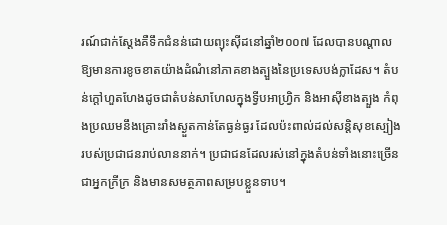រណ៍ជាក់ស្តែងគឺទឹកជំនន់ដោយព្យុះស៊ីដនៅឆ្នាំ២០០៧ ដែលបានបណ្តាលឱ្យមានការខូចខាតយ៉ាងដំណំនៅភាគខាងត្បួងនៃប្រទេសបង់ក្លាដែស។ តំបន់ក្តៅហួតហែងដូចជាតំបន់សាហែលក្នុងទ្វីបអាហ្វ្រិក និងអាស៊ីខាងត្បួង កំពុងប្រឈមនឹងគ្រោះរាំងស្ងួតកាន់តែធ្ងន់ធ្ងរ ដែលប៉ះពាល់ដល់សន្តិសុខស្បៀងរបស់ប្រជាជនរាប់លាននាក់។ ប្រជាជនដែលរស់នៅក្នុងតំបន់ទាំងនោះច្រើនជាអ្នកក្រីក្រ និងមានសមត្ថភាពសម្របខ្លួនទាប។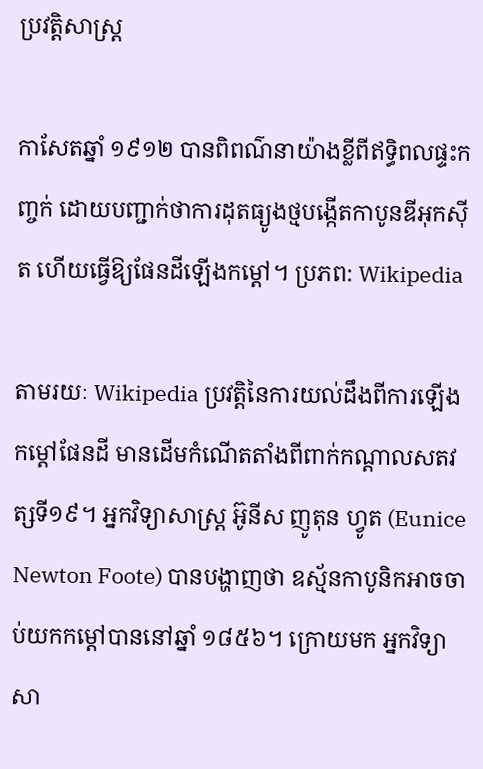ប្រវត្តិសាស្ត្រ

កាសែតឆ្នាំ ១៩១២ បានពិពណ៌នាយ៉ាងខ្លីពីឥទ្ធិពលផ្ទះកញ្ចក់ ដោយបញ្ជាក់ថាការដុតធ្យូងថ្មបង្កើតកាបូនឌីអុកស៊ីត ហើយធ្វើឱ្យផែនដីឡើងកម្តៅ។ ប្រភព: Wikipedia

តាមរយៈ Wikipedia ប្រវត្តិនៃការយល់ដឹងពីការឡើងកម្តៅផែនដី មានដើមកំណើតតាំងពីពាក់កណ្តាលសតវត្សទី១៩។ អ្នកវិទ្យាសាស្ត្រ អ៊ូនីស ញូតុន ហ្វូត (Eunice Newton Foote) បានបង្ហាញថា ឧស្ម័នកាបូនិកអាចចាប់យកកម្តៅបាននៅឆ្នាំ ១៨៥៦។ ក្រោយមក អ្នកវិទ្យាសា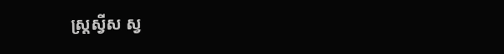ស្ត្រស្វីស ស្វ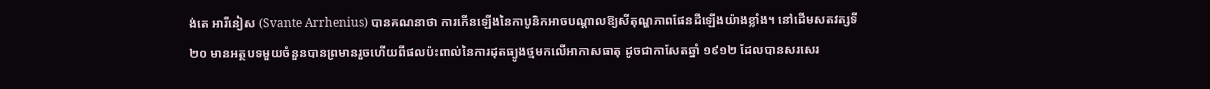ង់តេ អារីនៀស (Svante Arrhenius) បានគណនាថា ការកើនឡើងនៃកាបូនិកអាចបណ្តាលឱ្យសីតុណ្ហភាពផែនដីឡើងយ៉ាងខ្លាំង។ នៅដើមសតវត្សទី២០ មានអត្ថបទមួយចំនួនបានព្រមានរួចហើយពីផលប៉ះពាល់នៃការដុតធ្យូងថ្មមកលើអាកាសធាតុ ដូចជាកាសែតឆ្នាំ ១៩១២ ដែលបានសរសេរ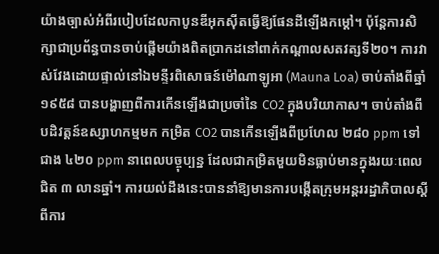យ៉ាងច្បាស់អំពីរបៀបដែលកាបូនឌីអុកស៊ីតធ្វើឱ្យផែនដីឡើងកម្តៅ។ ប៉ុន្តែការសិក្សាជាប្រព័ន្ធបានចាប់ផ្តើមយ៉ាងពិតប្រាកដនៅពាក់កណ្តាលសតវត្សទី២០។ ការវាស់វែងដោយផ្ទាល់នៅឯមន្ទីរពិសោធន៍ម៉ៅណាឡូអា (Mauna Loa) ចាប់តាំងពីឆ្នាំ ១៩៥៨ បានបង្ហាញពីការកើនឡើងជាប្រចាំនៃ CO2 ក្នុងបរិយាកាស។ ចាប់តាំងពីបដិវត្តន៍ឧស្សាហកម្មមក កម្រិត CO2 បានកើនឡើងពីប្រហែល ២៨០ ppm ទៅជាង ៤២០ ppm នាពេលបច្ចុប្បន្ន ដែលជាកម្រិតមួយមិនធ្លាប់មានក្នុងរយៈពេលជិត ៣ លានឆ្នាំ។ ការយល់ដឹងនេះបាននាំឱ្យមានការបង្កើតក្រុមអន្តររដ្ឋាភិបាលស្តីពីការ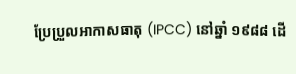ប្រែប្រួលអាកាសធាតុ (IPCC) នៅឆ្នាំ ១៩៨៨ ដើ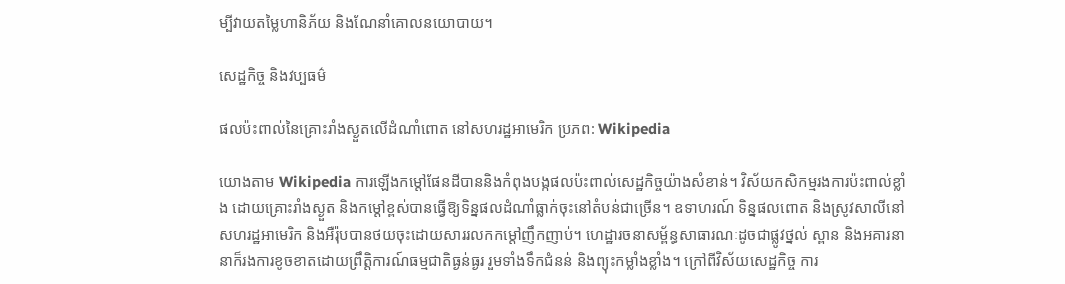ម្បីវាយតម្លៃហានិភ័យ និងណែនាំគោលនយោបាយ។

សេដ្ឋកិច្ច និងវប្បធម៌

ផលប៉ះពាល់នៃគ្រោះរាំងស្ងួតលើដំណាំពោត នៅសហរដ្ឋអាមេរិក ប្រភព: Wikipedia

យោងតាម Wikipedia ការឡើងកម្តៅផែនដីបាននិងកំពុងបង្កផលប៉ះពាល់សេដ្ឋកិច្ចយ៉ាងសំខាន់។ វិស័យកសិកម្មរងការប៉ះពាល់ខ្លាំង ដោយគ្រោះរាំងស្ងួត និងកម្តៅខ្ពស់បានធ្វើឱ្យទិន្នផលដំណាំធ្លាក់ចុះនៅតំបន់ជាច្រើន។ ឧទាហរណ៍ ទិន្នផលពោត និងស្រូវសាលីនៅសហរដ្ឋអាមេរិក និងអឺរ៉ុបបានថយចុះដោយសាររលកកម្តៅញឹកញាប់។ ហេដ្ឋារចនាសម្ព័ន្ធសាធារណៈដូចជាផ្លូវថ្នល់ ស្ពាន និងអគារនានាក៏រងការខូចខាតដោយព្រឹត្តិការណ៍ធម្មជាតិធ្ងន់ធ្ងរ រួមទាំងទឹកជំនន់ និងព្យុះកម្លាំងខ្លាំង។ ក្រៅពីវិស័យសេដ្ឋកិច្ច ការ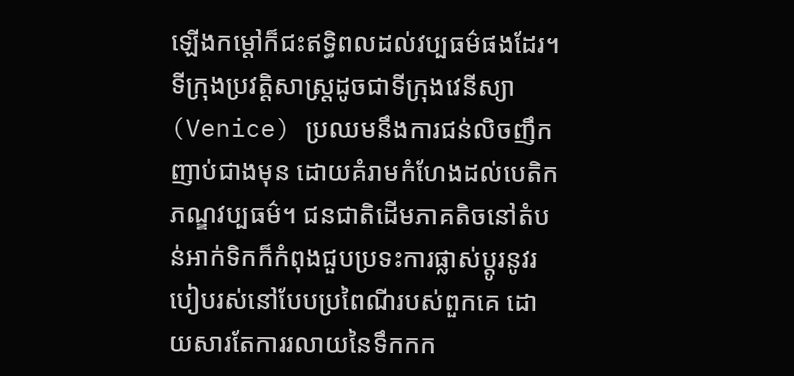ឡើងកម្តៅក៏ជះឥទ្ធិពលដល់វប្បធម៌ផងដែរ។ ទីក្រុងប្រវត្តិសាស្ត្រដូចជាទីក្រុងវេនីស្យា (Venice) ប្រឈមនឹងការជន់លិចញឹកញាប់ជាងមុន ដោយគំរាមកំហែងដល់បេតិកភណ្ឌវប្បធម៌។ ជនជាតិដើមភាគតិចនៅតំបន់អាក់ទិកក៏កំពុងជួបប្រទះការផ្លាស់ប្តូរនូវរបៀបរស់នៅបែបប្រពៃណីរបស់ពួកគេ ដោយសារតែការរលាយនៃទឹកកក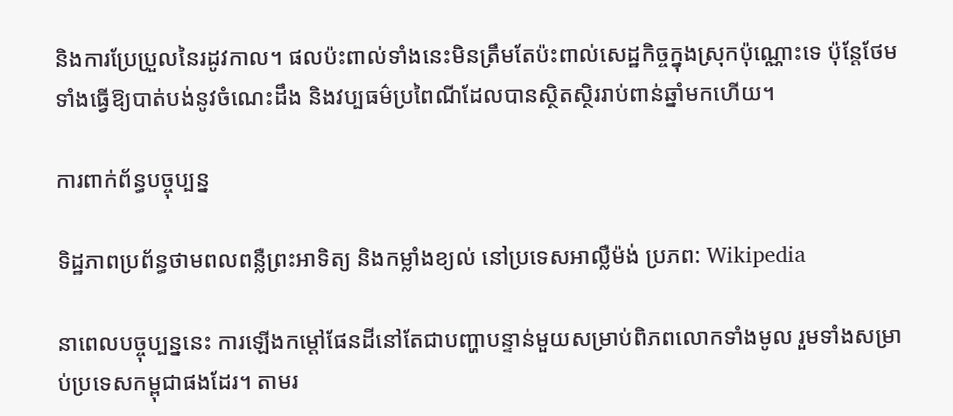និងការប្រែប្រួលនៃរដូវកាល។ ផលប៉ះពាល់ទាំងនេះមិនត្រឹមតែប៉ះពាល់សេដ្ឋកិច្ចក្នុងស្រុកប៉ុណ្ណោះទេ ប៉ុន្តែថែមទាំងធ្វើឱ្យបាត់បង់នូវចំណេះដឹង និងវប្បធម៌ប្រពៃណីដែលបានស្ថិតស្ថិររាប់ពាន់ឆ្នាំមកហើយ។

ការពាក់ព័ន្ធបច្ចុប្បន្ន

ទិដ្ឋភាពប្រព័ន្ធថាមពលពន្លឺព្រះអាទិត្យ និងកម្លាំងខ្យល់ នៅប្រទេសអាល្លឺម៉ង់ ប្រភព: Wikipedia

នាពេលបច្ចុប្បន្ននេះ ការឡើងកម្តៅផែនដីនៅតែជាបញ្ហាបន្ទាន់មួយសម្រាប់ពិភពលោកទាំងមូល រួមទាំងសម្រាប់ប្រទេសកម្ពុជាផងដែរ។ តាមរ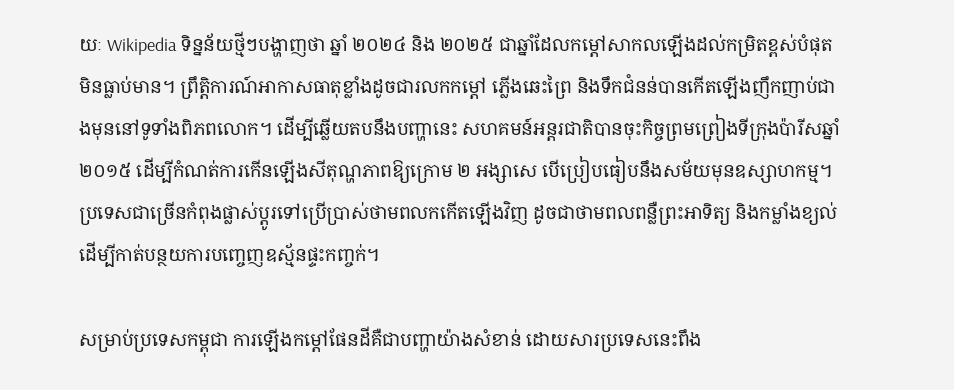យៈ Wikipedia ទិន្នន័យថ្មីៗបង្ហាញថា ឆ្នាំ ២០២៤ និង ២០២៥ ជាឆ្នាំដែលកម្តៅសាកលឡើងដល់កម្រិតខ្ពស់បំផុតមិនធ្លាប់មាន។ ព្រឹត្តិការណ៍អាកាសធាតុខ្លាំងដូចជារលកកម្តៅ ភ្លើងឆេះព្រៃ និងទឹកជំនន់បានកើតឡើងញឹកញាប់ជាងមុននៅទូទាំងពិភពលោក។ ដើម្បីឆ្លើយតបនឹងបញ្ហានេះ សហគមន៍អន្តរជាតិបានចុះកិច្ចព្រមព្រៀងទីក្រុងប៉ារីសឆ្នាំ ២០១៥ ដើម្បីកំណត់ការកើនឡើងសីតុណ្ហភាពឱ្យក្រោម ២ អង្សាសេ បើប្រៀបធៀបនឹងសម័យមុនឧស្សាហកម្ម។ ប្រទេសជាច្រើនកំពុងផ្លាស់ប្តូរទៅប្រើប្រាស់ថាមពលកកើតឡើងវិញ ដូចជាថាមពលពន្លឺព្រះអាទិត្យ និងកម្លាំងខ្យល់ ដើម្បីកាត់បន្ថយការបញ្ចេញឧស្ម័នផ្ទះកញ្ចក់។

សម្រាប់ប្រទេសកម្ពុជា ការឡើងកម្តៅផែនដីគឺជាបញ្ហាយ៉ាងសំខាន់ ដោយសារប្រទេសនេះពឹង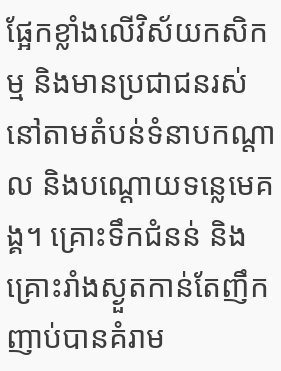ផ្អែកខ្លាំងលើវិស័យកសិកម្ម និងមានប្រជាជនរស់នៅតាមតំបន់ទំនាបកណ្តាល និងបណ្តោយទន្លេមេគង្គ។ គ្រោះទឹកជំនន់ និងគ្រោះរាំងស្ងួតកាន់តែញឹកញាប់បានគំរាម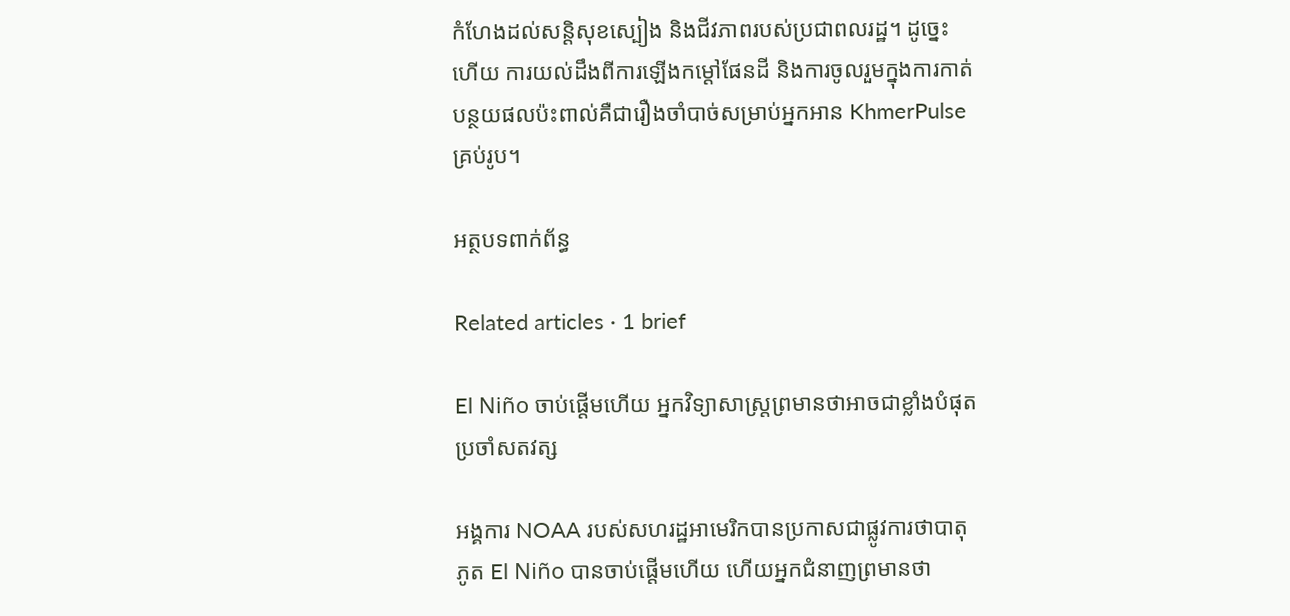កំហែងដល់សន្តិសុខស្បៀង និងជីវភាពរបស់ប្រជាពលរដ្ឋ។ ដូច្នេះហើយ ការយល់ដឹងពីការឡើងកម្តៅផែនដី និងការចូលរួមក្នុងការកាត់បន្ថយផលប៉ះពាល់គឺជារឿងចាំបាច់សម្រាប់អ្នកអាន KhmerPulse គ្រប់រូប។

អត្ថបទពាក់ព័ន្ធ

Related articles · 1 brief

El Niño ចាប់ផ្តើមហើយ អ្នកវិទ្យាសាស្ត្រព្រមានថាអាចជាខ្លាំងបំផុតប្រចាំសតវត្ស

អង្គការ NOAA របស់សហរដ្ឋអាមេរិកបានប្រកាសជាផ្លូវការថាបាតុភូត El Niño បានចាប់ផ្តើមហើយ ហើយអ្នកជំនាញព្រមានថា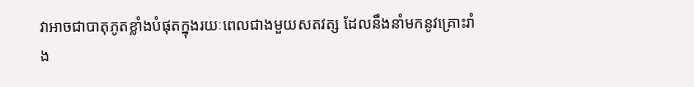វាអាចជាបាតុភូតខ្លាំងបំផុតក្នុងរយៈពេលជាងមួយសតវត្ស ដែលនឹងនាំមកនូវគ្រោះរាំង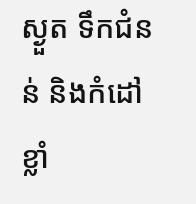ស្ងួត ទឹកជំនន់ និងកំដៅខ្លាំ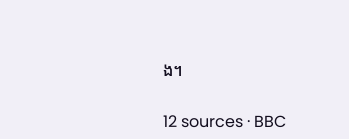ង។

12 sources · BBC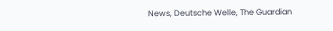News, Deutsche Welle, The Guardian